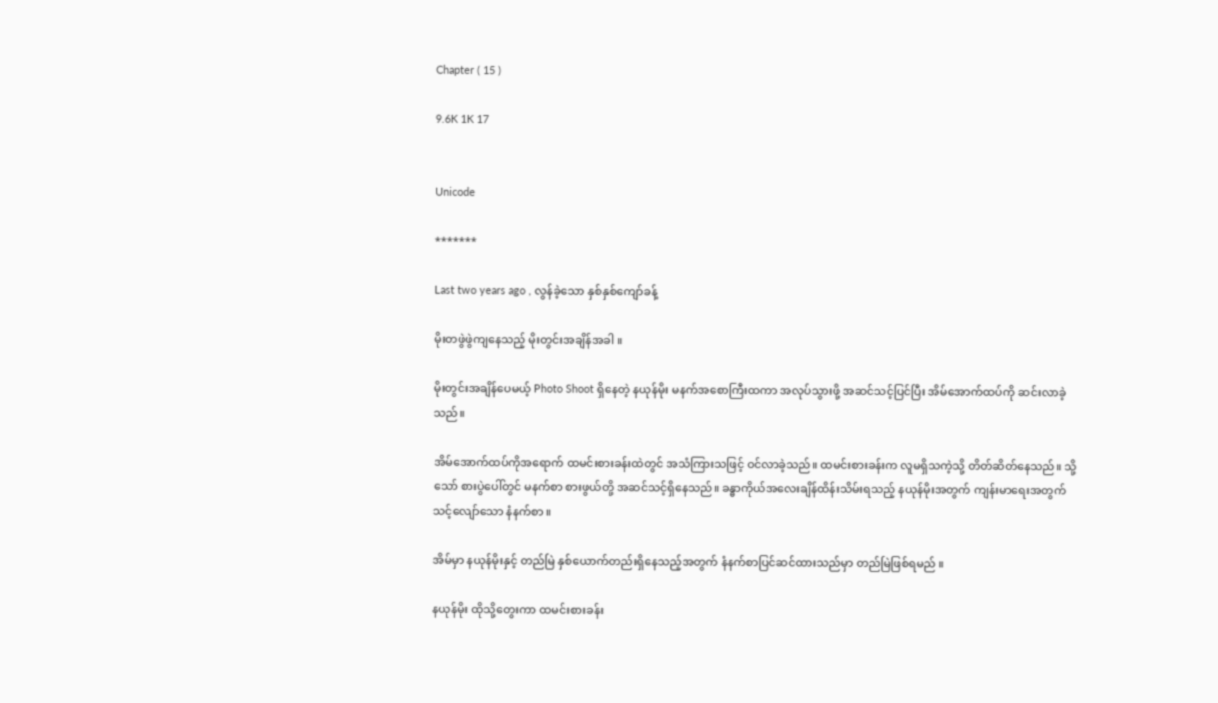Chapter ( 15 )

9.6K 1K 17


Unicode

*******

Last two years ago , လွန်ခဲ့သော နှစ်နှစ်ကျော်ခန့်

မိုးတဖွဲဖွဲကျနေသည့် မိုးတွင်းအချိန်အခါ ။

မိုးတွင်းအချိန်ပေမယ့် Photo Shoot ရှိနေတဲ့ နယုန်မိုး မနက်အစောကြီးထကာ အလုပ်သွားဖို့ အဆင်သင့်ပြင်ပြီး အိမ်အောက်ထပ်ကို ဆင်းလာခဲ့သည်။

အိမ်အောက်ထပ်ကိုအရောက် ထမင်းစားခန်းထဲတွင် အသံကြားသဖြင့် ဝင်လာခဲ့သည်။ ထမင်းစားခန်းက လူမရှိသကဲ့သို့ တိတ်ဆိတ်နေသည်။ သို့သော် စားပွဲပေါ်တွင် မနက်စာ စားဖွယ်တို့ အဆင်သင့်ရှိနေသည်။ ခန္ဓာကိုယ်အလေးချိန်ထိန်းသိမ်းရသည့် နယုန်မိုးအတွက် ကျန်းမာရေးအတွက် သင့်လျော်သော နံနက်စာ ။

အိမ်မှာ နယုန်မိုးနှင့် တည်မြဲ နှစ်ယောက်တည်းရှိနေသည့်အတွက် နံနက်စာပြင်ဆင်ထားသည်မှာ တည်မြဲဖြစ်ရမည် ။

နယုန်မိုး ထိုသို့တွေးကာ ထမင်းစားခန်း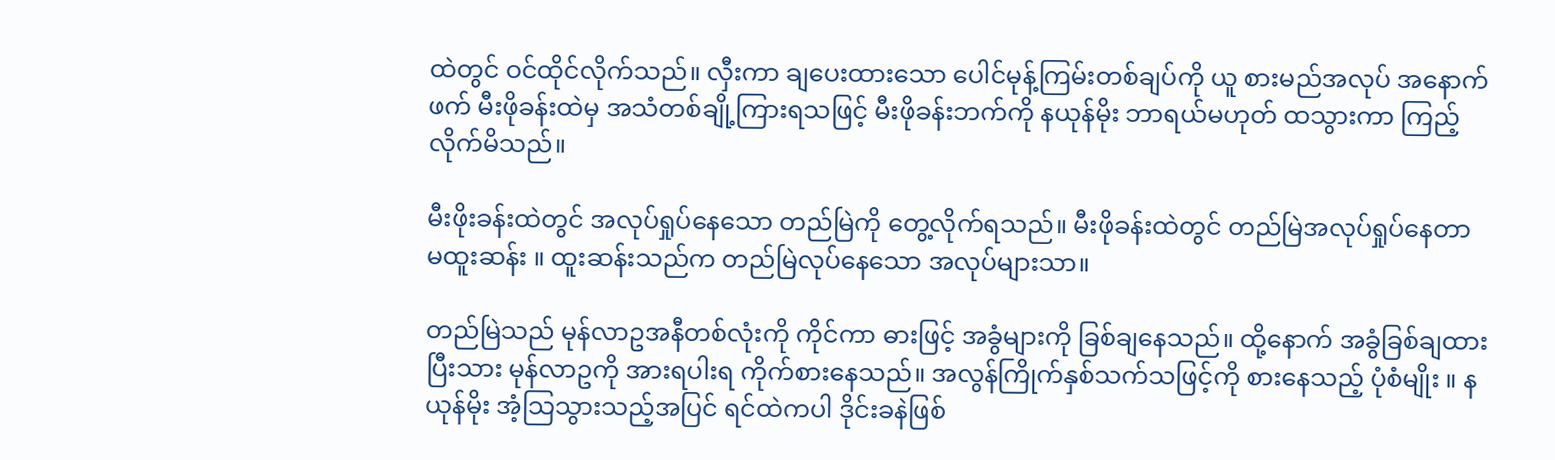ထဲတွင် ဝင်ထိုင်လိုက်သည်။ လှီးကာ ချပေးထားသော ပေါင်မုန့်ကြမ်းတစ်ချပ်ကို ယူ စားမည်အလုပ် အနောက်ဖက် မီးဖိုခန်းထဲမှ အသံတစ်ချို့ကြားရသဖြင့် မီးဖိုခန်းဘက်ကို နယုန်မိုး ဘာရယ်မဟုတ် ထသွားကာ ကြည့်လိုက်မိသည်။

မီးဖိုးခန်းထဲတွင် အလုပ်ရှုပ်နေသော တည်မြဲကို တွေ့လိုက်ရသည်။ မီးဖိုခန်းထဲတွင် တည်မြဲအလုပ်ရှုပ်နေတာ မထူးဆန်း ။ ထူးဆန်းသည်က တည်မြဲလုပ်နေသော အလုပ်များသာ။

တည်မြဲသည် မုန်လာဥအနီတစ်လုံးကို ကိုင်ကာ ဓားဖြင့် အခွံများကို ခြစ်ချနေသည်။ ထို့နောက် အခွံခြစ်ချထားပြီးသား မုန်လာဥကို အားရပါးရ ကိုက်စားနေသည်။ အလွန်ကြိုက်နှစ်သက်သဖြင့်ကို စားနေသည့် ပုံစံမျိုး ။ နယုန်မိုး အံ့သြသွားသည့်အပြင် ရင်ထဲကပါ ဒိုင်းခနဲဖြစ်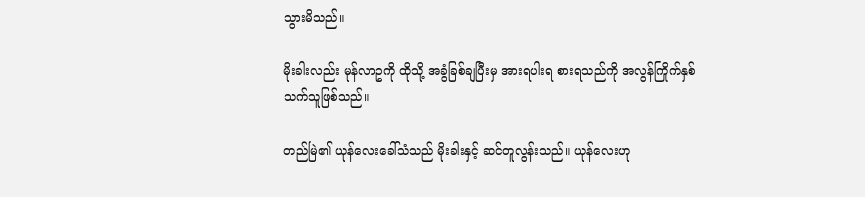သွားမိသည်။

မိုးခါးလည်း မုန်လာဥကို ထိုသို့ အခွံခြစ်ချပြီးမှ အားရပါးရ စားရသည်ကို အလွန်ကြိုက်နှစ်သက်သူဖြစ်သည်။

တည်မြဲ၏ ယုန်လေးခေါ်သံသည် မိုးခါးနှင့် ဆင်တူလွန်းသည်။ ယုန်လေးဟု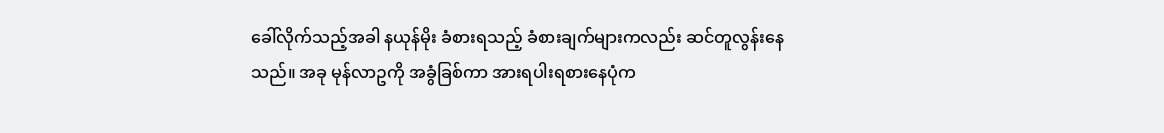ခေါ်လိုက်သည့်အခါ နယုန်မိုး ခံစားရသည့် ခံစားချက်များကလည်း ဆင်တူလွန်းနေသည်။ အခု မုန်လာဥကို အခွံခြစ်ကာ အားရပါးရစားနေပုံက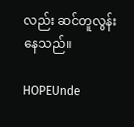လည်း ဆင်တူလွန်းနေသည်။

HOPEUnde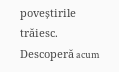poveștirile trăiesc. Descoperă acum